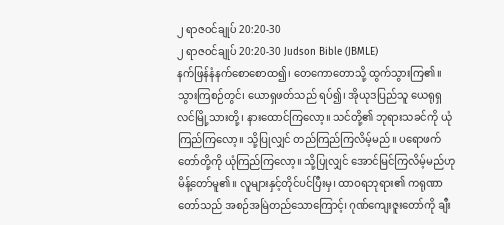၂ ရာဇဝင်ချုပ် 20:20-30
၂ ရာဇဝင်ချုပ် 20:20-30 Judson Bible (JBMLE)
နက်ဖြန်နံနက်စောစောထ၍၊ တေကောတောသို့ ထွက်သွားကြ၏။ သွားကြစဉ်တွင်၊ ယောရှဖတ်သည် ရပ်၍၊ အိုယုဒပြည်သူ ယေရုရှလင်မြို့သားတို့၊ နားထောင်ကြလော့။ သင်တို့၏ ဘုရားသခင်ကို ယုံကြည်ကြလော့။ သို့ပြုလျှင် တည်ကြည်ကြလိမ့်မည်။ ပရောဖက်တော်တို့ကို ယုံကြည်ကြလော့။ သို့ပြုလျှင် အောင်မြင်ကြလိမ့်မည်ဟု မိန့်တော်မူ၏။ လူများနှင့်တိုင်ပင်ပြီးမှ၊ ထာဝရဘုရား၏ ကရုဏာတော်သည် အစဉ်အမြဲတည်သောကြောင့်၊ ဂုဏ်ကျေးဇူးတော်ကို ချီး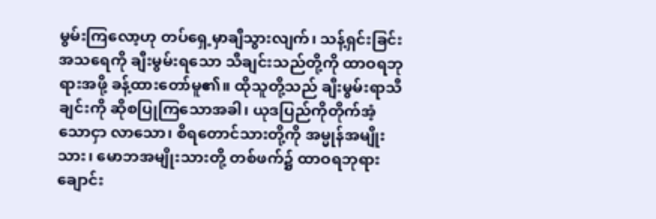မွမ်းကြလော့ဟု တပ်ရှေ့မှာချီသွားလျက်၊ သန့်ရှင်းခြင်းအသရေကို ချီးမွမ်းရသော သီချင်းသည်တို့ကို ထာဝရဘုရားအဖို့ ခန့်ထားတော်မူ၏။ ထိုသူတို့သည် ချီးမွမ်းရာသီချင်းကို ဆိုစပြုကြသောအခါ၊ ယုဒပြည်ကိုတိုက်အံ့သောငှာ လာသော၊ စိရတောင်သားတို့ကို အမ္မုန်အမျိုးသား၊ မောဘအမျိုးသားတို့ တစ်ဖက်၌ ထာဝရဘုရား ချောင်း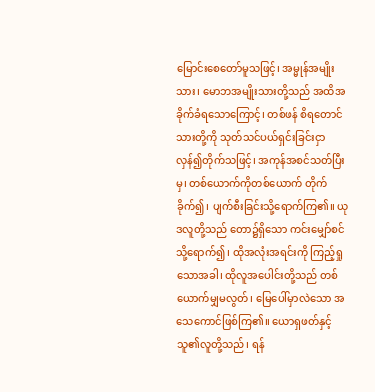မြောင်းစေတော်မူသဖြင့်၊ အမ္မုန်အမျိုးသား၊ မောဘအမျိုးသားတို့သည် အထိအခိုက်ခံရသောကြောင့်၊ တစ်ဖန် စိရတောင်သားတို့ကို သုတ်သင်ပယ်ရှင်းခြင်းငှာ လှန်၍တိုက်သဖြင့်၊ အကုန်အစင်သတ်ပြီးမှ၊ တစ်ယောက်ကိုတစ်ယောက် တိုက်ခိုက်၍၊ ပျက်စီးခြင်းသို့ရောက်ကြ၏။ ယုဒလူတို့သည် တော၌ရှိသော ကင်းမျှော်စင်သို့ရောက်၍၊ ထိုအလုံးအရင်းကို ကြည့်ရှုသောအခါ၊ ထိုလူအပေါင်းတို့သည် တစ်ယောက်မျှမလွတ်၊ မြေပေါ်မှာလဲသော အသေကောင်ဖြစ်ကြ၏။ ယောရှဖတ်နှင့် သူ၏လူတို့သည်၊ ရန်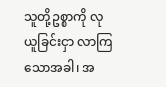သူတို့ဥစ္စာကို လုယူခြင်းငှာ လာကြသောအခါ၊ အ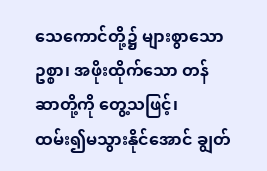သေကောင်တို့၌ များစွာသောဥစ္စာ၊ အဖိုးထိုက်သော တန်ဆာတို့ကို တွေ့သဖြင့်၊ ထမ်း၍မသွားနိုင်အောင် ချွတ်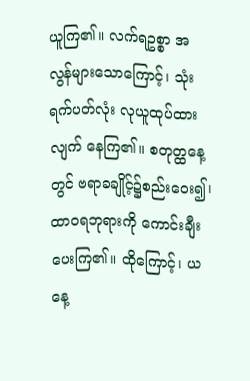ယူကြ၏။ လက်ရဥစ္စာ အလွန်များသောကြောင့်၊ သုံးရက်ပတ်လုံး လုယူထုပ်ထားလျက် နေကြ၏။ စတုတ္ထနေ့တွင် ဗရာခချိုင့်၌စည်းဝေး၍၊ ထာဝရဘုရားကို ကောင်းချီးပေးကြ၏။ ထိုကြောင့်၊ ယနေ့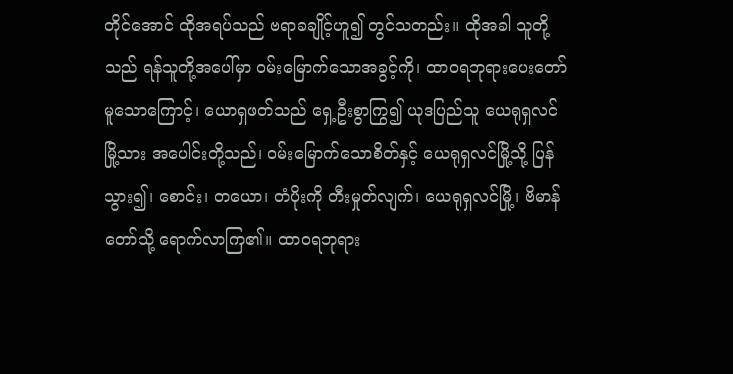တိုင်အောင် ထိုအရပ်သည် ဗရာခချိုင့်ဟူ၍ တွင်သတည်း။ ထိုအခါ သူတို့သည် ရန်သူတို့အပေါ်မှာ ဝမ်းမြောက်သောအခွင့်ကို၊ ထာဝရဘုရားပေးတော်မူသောကြောင့်၊ ယောရှဖတ်သည် ရှေ့ဦးစွာကြွ၍ ယုဒပြည်သူ ယေရုရှလင်မြို့သား အပေါင်းတို့သည်၊ ဝမ်းမြောက်သောစိတ်နှင့် ယေရုရှလင်မြို့သို့ ပြန်သွား၍၊ စောင်း၊ တယော၊ တံပိုးကို တီးမှုတ်လျက်၊ ယေရုရှလင်မြို့၊ ဗိမာန်တော်သို့ ရောက်လာကြ၏။ ထာဝရဘုရား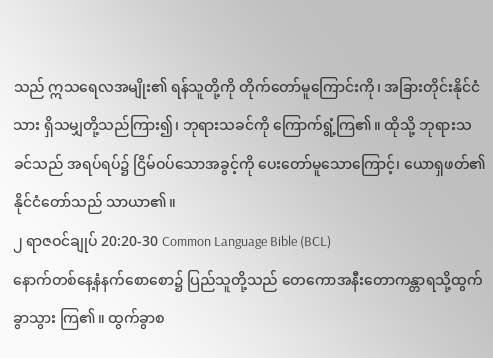သည် ဣသရေလအမျိုး၏ ရန်သူတို့ကို တိုက်တော်မူကြောင်းကို၊ အခြားတိုင်းနိုင်ငံသား ရှိသမျှတို့သည်ကြား၍၊ ဘုရားသခင်ကို ကြောက်ရွံ့ကြ၏။ ထိုသို့ ဘုရားသခင်သည် အရပ်ရပ်၌ ငြိမ်ဝပ်သောအခွင့်ကို ပေးတော်မူသောကြောင့်၊ ယောရှဖတ်၏နိုင်ငံတော်သည် သာယာ၏။
၂ ရာဇဝင်ချုပ် 20:20-30 Common Language Bible (BCL)
နောက်တစ်နေ့နံနက်စောစော၌ ပြည်သူတို့သည် တေကောအနီးတောကန္တာရသို့ထွက်ခွာသွား ကြ၏။ ထွက်ခွာစ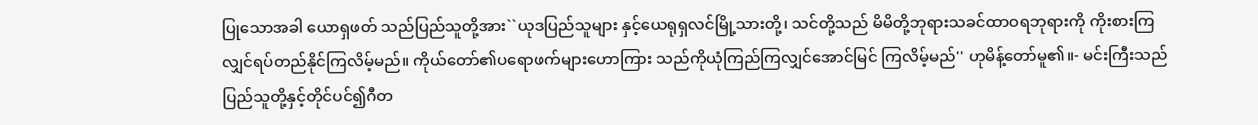ပြုသောအခါ ယောရှဖတ် သည်ပြည်သူတို့အား``ယုဒပြည်သူများ နှင့်ယေရုရှလင်မြို့သားတို့၊ သင်တို့သည် မိမိတို့ဘုရားသခင်ထာဝရဘုရားကို ကိုးစားကြလျှင်ရပ်တည်နိုင်ကြလိမ့်မည်။ ကိုယ်တော်၏ပရောဖက်များဟောကြား သည်ကိုယုံကြည်ကြလျှင်အောင်မြင် ကြလိမ့်မည်'' ဟုမိန့်တော်မူ၏။- မင်းကြီးသည်ပြည်သူတို့နှင့်တိုင်ပင်၍ဂီတ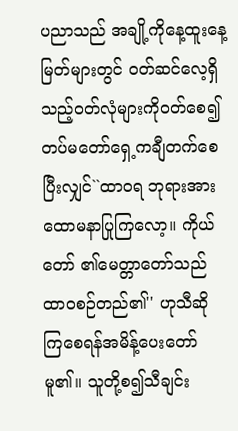ပညာသည် အချို့ကိုနေ့ထူးနေ့မြတ်များတွင် ဝတ်ဆင်လေ့ရှိသည့်ဝတ်လုံများကိုဝတ်စေ၍ တပ်မတော်ရှေ့ကချီတက်စေပြီးလျှင်``ထာဝရ ဘုရားအားထောမနာပြုကြလော့။ ကိုယ်တော် ၏မေတ္တာတော်သည် ထာဝစဉ်တည်၏'' ဟုသီဆို ကြစေရန်အမိန့်ပေးတော်မူ၏။ သူတို့စ၍သီချင်း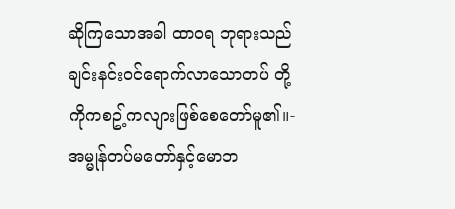ဆိုကြသောအခါ ထာဝရ ဘုရားသည်ချင်းနင်းဝင်ရောက်လာသောတပ် တို့ကိုကစဥ့်ကလျားဖြစ်စေတော်မူ၏။- အမ္မုန်တပ်မတော်နှင့်မောဘ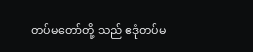တပ်မတော်တို့ သည် ဧဒုံတပ်မ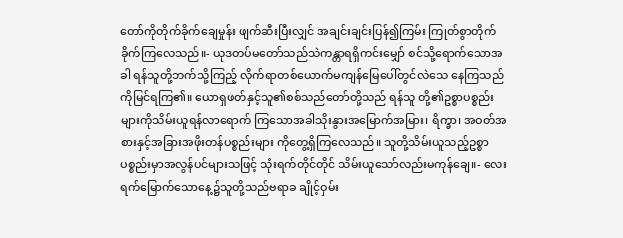တော်ကိုတိုက်ခိုက်ချေမှုန်း ဖျက်ဆီးပြီးလျှင် အချင်းချင်းပြန်၍ကြမ်း ကြုတ်စွာတိုက်ခိုက်ကြလေသည်။- ယုဒတပ်မတော်သည်သဲကန္တာရရှိကင်းမျှော် စင်သို့ရောက်သောအခါ ရန်သူတို့ဘက်သို့ကြည့် လိုက်ရာတစ်ယောက်မကျန်မြေပေါ်တွင်လဲသေ နေကြသည်ကိုမြင်ရကြ၏။ ယောရှဖတ်နှင့်သူ၏စစ်သည်တော်တို့သည် ရန်သူ တို့၏ဥစ္စာပစ္စည်းများကိုသိမ်းယူရန်လာရောက် ကြသောအခါသိုးနွားအမြောက်အမြား၊ ရိက္ခာ၊ အဝတ်အစားနှင့်အခြားအဖိုးတန်ပစ္စည်းများ ကိုတွေ့ရှိကြလေသည်။ သူတို့သိမ်းယူသည့်ဥစ္စာ ပစ္စည်းမှာအလွန်ပင်များသဖြင့် သုံးရက်တိုင်တိုင် သိမ်းယူသော်လည်းမကုန်ချေ။- လေးရက်မြောက်သောနေ့၌သူတို့သည်ဗရာခ ချိုင့်ဝှမ်း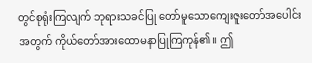တွင်စုရုံးကြလျက် ဘုရားသခင်ပြု တော်မူသောကျေးဇူးတော်အပေါင်းအတွက် ကိုယ်တော်အားထောမနာပြုကြကုန်၏။ ဤ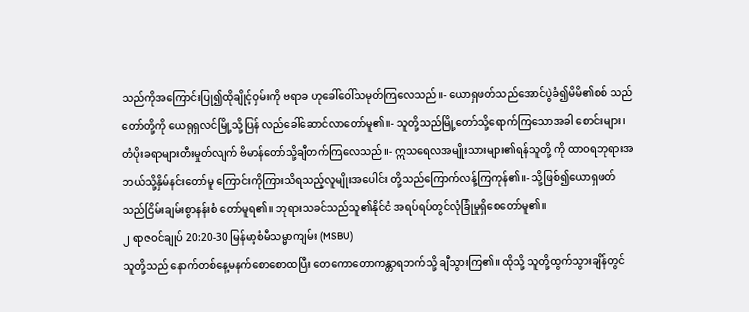သည်ကိုအကြောင်းပြု၍ထိုချိုင့်ဝှမ်းကို ဗရာခ ဟုခေါ်ဝေါ်သမုတ်ကြလေသည်။- ယောရှဖတ်သည်အောင်ပွဲခံ၍မိမိ၏စစ် သည်တော်တို့ကို ယေရုရှလင်မြို့သို့ပြန် လည်ခေါ်ဆောင်လာတော်မူ၏။- သူတို့သည်မြို့တော်သို့ရောက်ကြသောအခါ စောင်းများ၊ တံပိုးခရာများတီးမှုတ်လျက် ဗိမာန်တော်သို့ချီတက်ကြလေသည်။- ဣသရေလအမျိုးသားများ၏ရန်သူတို့ ကို ထာဝရဘုရားအဘယ်သို့နှိမ်နင်းတော်မူ ကြောင်းကိုကြားသိရသည့်လူမျိုးအပေါင်း တို့သည်ကြောက်လန့်ကြကုန်၏။- သို့ဖြစ်၍ယောရှဖတ်သည်ငြိမ်းချမ်းစွာနန်းစံ တော်မူရ၏။ ဘုရားသခင်သည်သူ၏နိုင်ငံ အရပ်ရပ်တွင်လုံခြုံမှုရှိစေတော်မူ၏။
၂ ရာဇဝင်ချုပ် 20:20-30 မြန်မာ့စံမီသမ္မာကျမ်း (MSBU)
သူတို့သည် နောက်တစ်နေ့မနက်စောစောထပြီး တေကောတောကန္တာရဘက်သို့ ချီသွားကြ၏။ ထိုသို့ သူတို့ထွက်သွားချိန်တွင်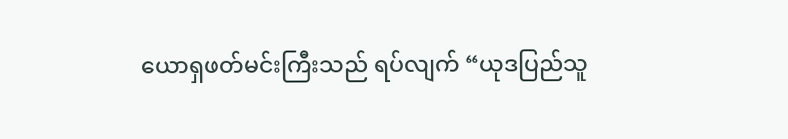ယောရှဖတ်မင်းကြီးသည် ရပ်လျက် “ယုဒပြည်သူ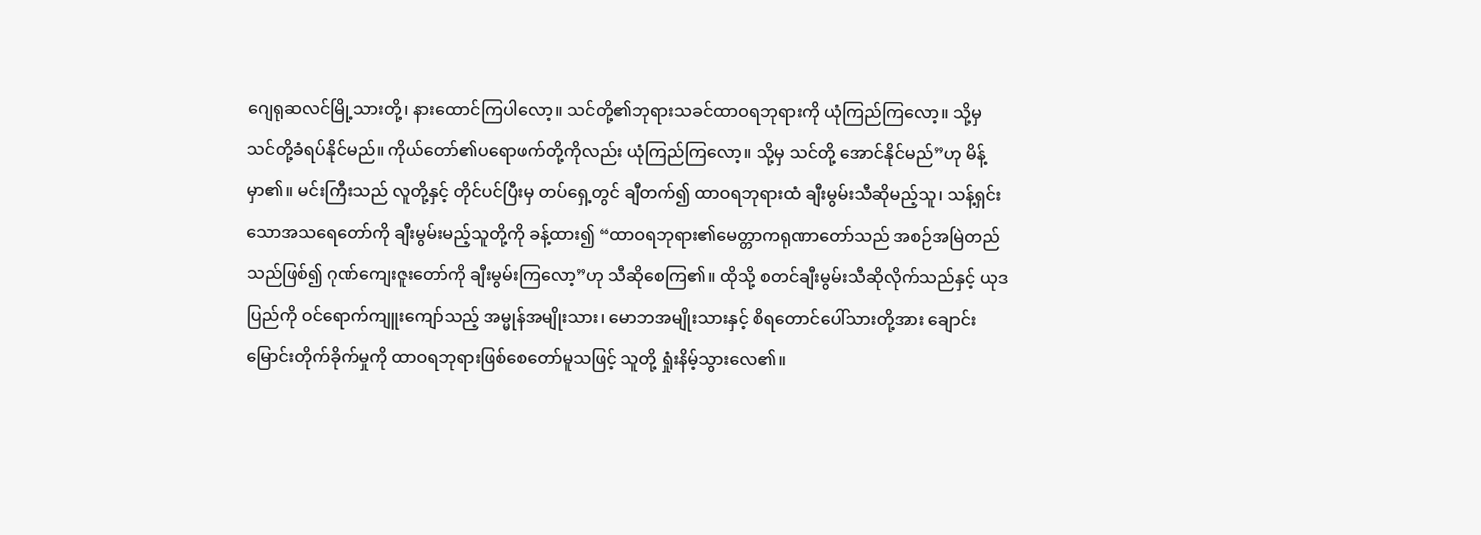ဂျေရုဆလင်မြို့သားတို့၊ နားထောင်ကြပါလော့။ သင်တို့၏ဘုရားသခင်ထာဝရဘုရားကို ယုံကြည်ကြလော့။ သို့မှ သင်တို့ခံရပ်နိုင်မည်။ ကိုယ်တော်၏ပရောဖက်တို့ကိုလည်း ယုံကြည်ကြလော့။ သို့မှ သင်တို့ အောင်နိုင်မည်”ဟု မိန့်မှာ၏။ မင်းကြီးသည် လူတို့နှင့် တိုင်ပင်ပြီးမှ တပ်ရှေ့တွင် ချီတက်၍ ထာဝရဘုရားထံ ချီးမွမ်းသီဆိုမည့်သူ၊ သန့်ရှင်းသောအသရေတော်ကို ချီးမွမ်းမည့်သူတို့ကို ခန့်ထား၍ “ထာဝရဘုရား၏မေတ္တာကရုဏာတော်သည် အစဉ်အမြဲတည်သည်ဖြစ်၍ ဂုဏ်ကျေးဇူးတော်ကို ချီးမွမ်းကြလော့”ဟု သီဆိုစေကြ၏။ ထိုသို့ စတင်ချီးမွမ်းသီဆိုလိုက်သည်နှင့် ယုဒပြည်ကို ဝင်ရောက်ကျူးကျော်သည့် အမ္မုန်အမျိုးသား၊ မောဘအမျိုးသားနှင့် စိရတောင်ပေါ်သားတို့အား ချောင်းမြောင်းတိုက်ခိုက်မှုကို ထာဝရဘုရားဖြစ်စေတော်မူသဖြင့် သူတို့ ရှုံးနိမ့်သွားလေ၏။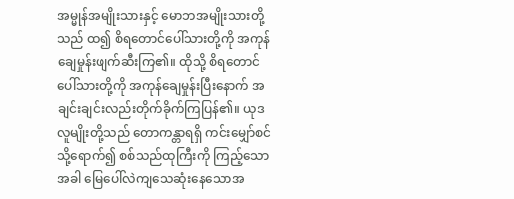အမ္မုန်အမျိုးသားနှင့် မောဘအမျိုးသားတို့သည် ထ၍ စိရတောင်ပေါ်သားတို့ကို အကုန်ချေမှုန်းဖျက်ဆီးကြ၏။ ထိုသို့ စိရတောင်ပေါ်သားတို့ကို အကုန်ချေမှုန်းပြီးနောက် အချင်းချင်းလည်းတိုက်ခိုက်ကြပြန်၏။ ယုဒလူမျိုးတို့သည် တောကန္တာရရှိ ကင်းမျှော်စင်သို့ရောက်၍ စစ်သည်ထုကြီးကို ကြည့်သောအခါ မြေပေါ်လဲကျသေဆုံးနေသောအ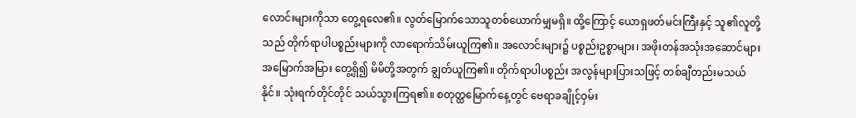လောင်းများကိုသာ တွေ့ရလေ၏။ လွတ်မြောက်သောသူတစ်ယောက်မျှမရှိ။ ထို့ကြောင့် ယောရှဖတ်မင်းကြီးနှင့် သူ၏လူတို့သည် တိုက်ရာပါပစ္စည်းများကို လာရောက်သိမ်းယူကြ၏။ အလောင်းများ၌ ပစ္စည်းဥစ္စာများ၊ အဖိုးတန်အသုံးအဆောင်များ အမြောက်အမြား တွေ့ရှိ၍ မိမိတို့အတွက် ချွတ်ယူကြ၏။ တိုက်ရာပါပစ္စည်း အလွန်များပြားသဖြင့် တစ်ချီတည်းမသယ်နိုင်။ သုံးရက်တိုင်တိုင် သယ်သွားကြရ၏။ စတုတ္ထမြောက်နေ့တွင် ဗေရာခချိုင့်ဝှမ်း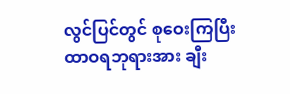လွင်ပြင်တွင် စုဝေးကြပြီး ထာဝရဘုရားအား ချီး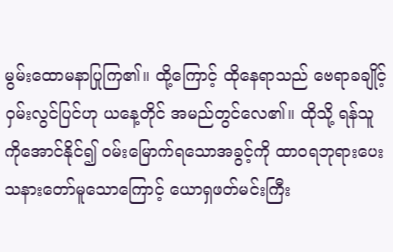မွမ်းထောမနာပြုကြ၏။ ထို့ကြောင့် ထိုနေရာသည် ဗေရာခချိုင့်ဝှမ်းလွင်ပြင်ဟု ယနေ့တိုင် အမည်တွင်လေ၏။ ထိုသို့ ရန်သူကိုအောင်နိုင်၍ ဝမ်းမြောက်ရသောအခွင့်ကို ထာဝရဘုရားပေးသနားတော်မူသောကြောင့် ယောရှဖတ်မင်းကြီး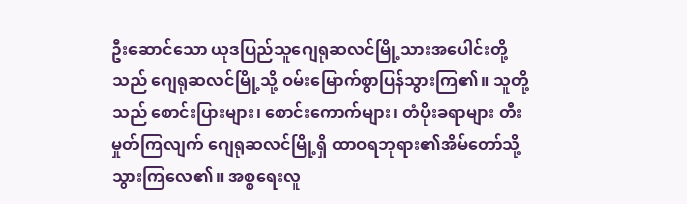ဦးဆောင်သော ယုဒပြည်သူဂျေရုဆလင်မြို့သားအပေါင်းတို့သည် ဂျေရုဆလင်မြို့သို့ ဝမ်းမြောက်စွာပြန်သွားကြ၏။ သူတို့သည် စောင်းပြားများ၊ စောင်းကောက်များ၊ တံပိုးခရာများ တီးမှုတ်ကြလျက် ဂျေရုဆလင်မြို့ရှိ ထာဝရဘုရား၏အိမ်တော်သို့ သွားကြလေ၏။ အစ္စရေးလူ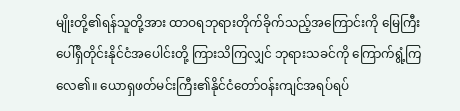မျိုးတို့၏ရန်သူတို့အား ထာဝရဘုရားတိုက်ခိုက်သည့်အကြောင်းကို မြေကြီးပေါ်ရှိတိုင်းနိုင်ငံအပေါင်းတို့ ကြားသိကြလျှင် ဘုရားသခင်ကို ကြောက်ရွံ့ကြလေ၏။ ယောရှဖတ်မင်းကြီး၏နိုင်ငံတော်ဝန်းကျင်အရပ်ရပ်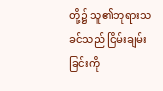တို့၌ သူ၏ဘုရားသခင်သည် ငြိမ်းချမ်းခြင်းကို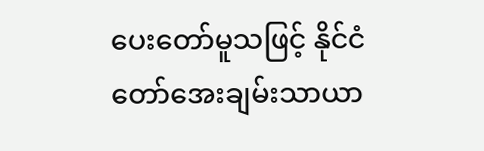ပေးတော်မူသဖြင့် နိုင်ငံတော်အေးချမ်းသာယာ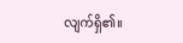လျက်ရှိ၏။